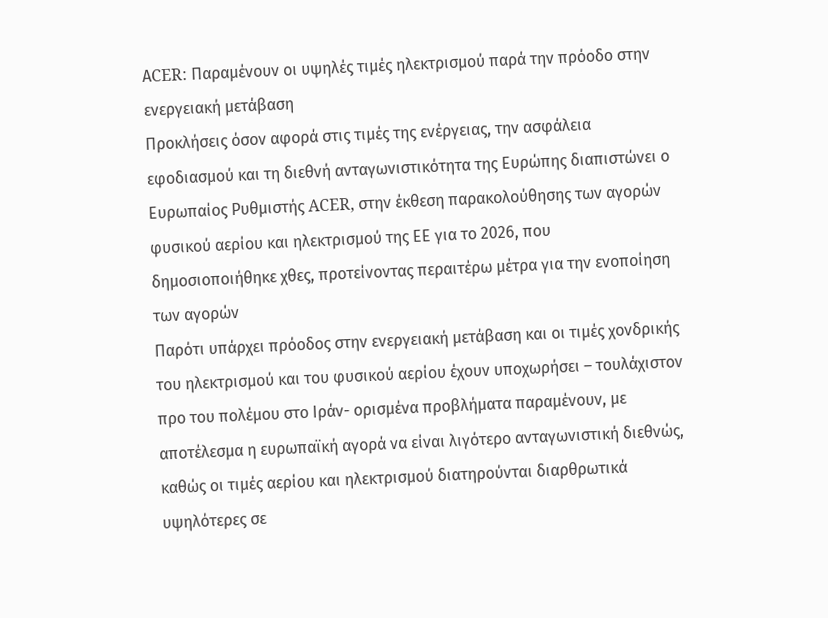ΑCER: Παραμένουν οι υψηλές τιμές ηλεκτρισμού παρά την πρόοδο στην ενεργειακή μετάβαση
Προκλήσεις όσον αφορά στις τιμές της ενέργειας, την ασφάλεια εφοδιασμού και τη διεθνή ανταγωνιστικότητα της Ευρώπης διαπιστώνει ο Ευρωπαίος Ρυθμιστής ACER, στην έκθεση παρακολούθησης των αγορών φυσικού αερίου και ηλεκτρισμού της ΕΕ για το 2026, που δημοσιοποιήθηκε χθες, προτείνοντας περαιτέρω μέτρα για την ενοποίηση των αγορών
Παρότι υπάρχει πρόοδος στην ενεργειακή μετάβαση και οι τιμές χονδρικής του ηλεκτρισμού και του φυσικού αερίου έχουν υποχωρήσει – τουλάχιστον προ του πολέμου στο Ιράν- ορισμένα προβλήματα παραμένουν, με αποτέλεσμα η ευρωπαϊκή αγορά να είναι λιγότερο ανταγωνιστική διεθνώς, καθώς οι τιμές αερίου και ηλεκτρισμού διατηρούνται διαρθρωτικά υψηλότερες σε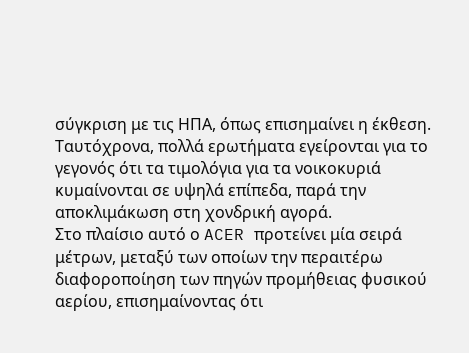σύγκριση με τις ΗΠΑ, όπως επισημαίνει η έκθεση.
Ταυτόχρονα, πολλά ερωτήματα εγείρονται για το γεγονός ότι τα τιμολόγια για τα νοικοκυριά κυμαίνονται σε υψηλά επίπεδα, παρά την αποκλιμάκωση στη χονδρική αγορά.
Στο πλαίσιο αυτό ο ACER προτείνει μία σειρά μέτρων, μεταξύ των οποίων την περαιτέρω διαφοροποίηση των πηγών προμήθειας φυσικού αερίου, επισημαίνοντας ότι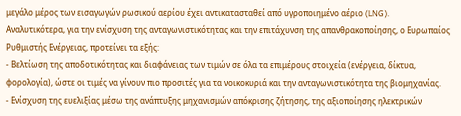μεγάλο μέρος των εισαγωγών ρωσικού αερίου έχει αντικατασταθεί από υγροποιημένο αέριο (LNG).
Aναλυτικότερα, για την ενίσχυση της ανταγωνιστικότητας και την επιτάχυνση της απανθρακοποίησης, ο Ευρωπαίος Ρυθμιστής Ενέργειας, προτείνει τα εξής:
- Βελτίωση της αποδοτικότητας και διαφάνειας των τιμών σε όλα τα επιμέρους στοιχεία (ενέργεια, δίκτυα, φορολογία), ώστε οι τιμές να γίνουν πιο προσιτές για τα νοικοκυριά και την ανταγωνιστικότητα της βιομηχανίας.
- Ενίσχυση της ευελιξίας μέσω της ανάπτυξης μηχανισμών απόκρισης ζήτησης, της αξιοποίησης ηλεκτρικών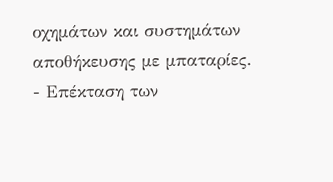οχημάτων και συστημάτων αποθήκευσης με μπαταρίες.
- Επέκταση των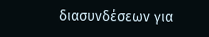διασυνδέσεων για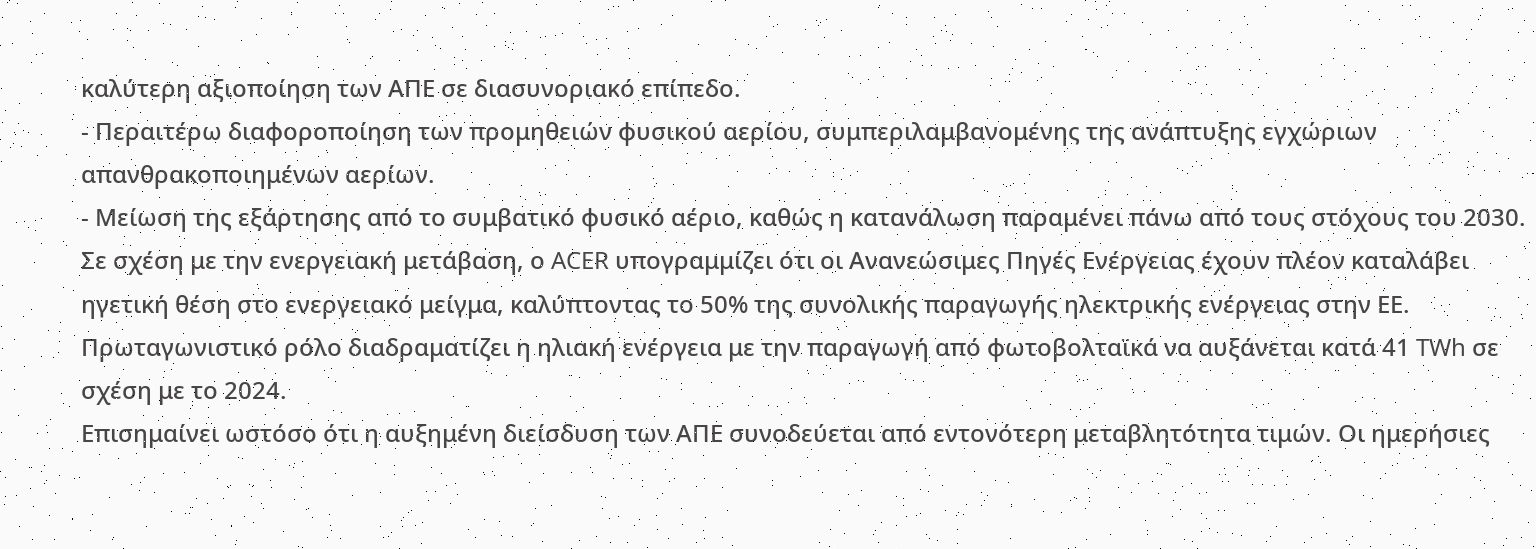καλύτερη αξιοποίηση των ΑΠΕ σε διασυνοριακό επίπεδο.
- Περαιτέρω διαφοροποίηση των προμηθειών φυσικού αερίου, συμπεριλαμβανομένης της ανάπτυξης εγχώριων απανθρακοποιημένων αερίων.
- Μείωση της εξάρτησης από το συμβατικό φυσικό αέριο, καθώς η κατανάλωση παραμένει πάνω από τους στόχους του 2030.
Σε σχέση με την ενεργειακή μετάβαση, ο ACER υπογραμμίζει ότι οι Ανανεώσιμες Πηγές Ενέργειας έχουν πλέον καταλάβει ηγετική θέση στο ενεργειακό μείγμα, καλύπτοντας το 50% της συνολικής παραγωγής ηλεκτρικής ενέργειας στην ΕΕ. Πρωταγωνιστικό ρόλο διαδραματίζει η ηλιακή ενέργεια με την παραγωγή από φωτοβολταϊκά να αυξάνεται κατά 41 TWh σε σχέση με το 2024.
Επισημαίνει ωστόσο ότι η αυξημένη διείσδυση των ΑΠΕ συνοδεύεται από εντονότερη μεταβλητότητα τιμών. Οι ημερήσιες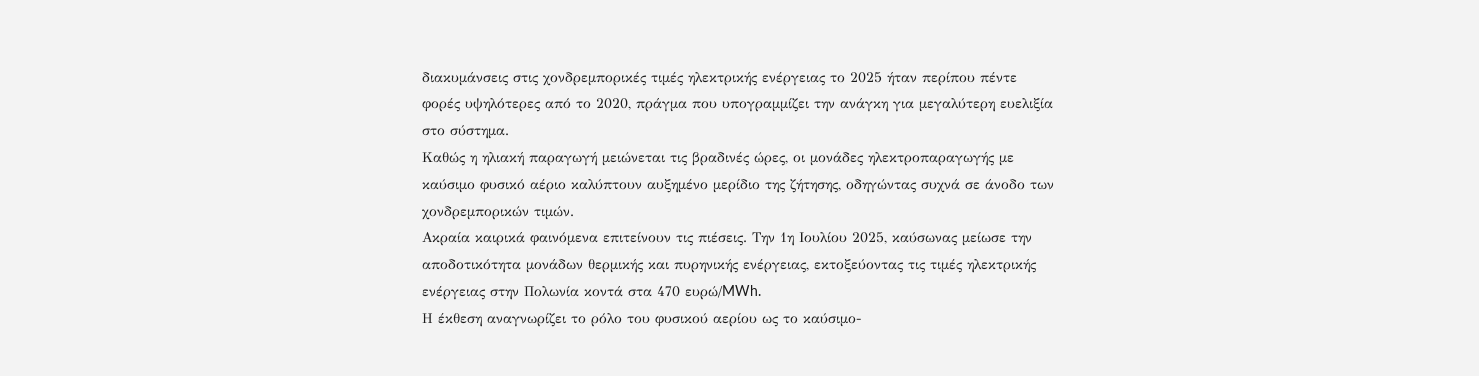διακυμάνσεις στις χονδρεμπορικές τιμές ηλεκτρικής ενέργειας το 2025 ήταν περίπου πέντε φορές υψηλότερες από το 2020, πράγμα που υπογραμμίζει την ανάγκη για μεγαλύτερη ευελιξία στο σύστημα.
Καθώς η ηλιακή παραγωγή μειώνεται τις βραδινές ώρες, οι μονάδες ηλεκτροπαραγωγής με καύσιμο φυσικό αέριο καλύπτουν αυξημένο μερίδιο της ζήτησης, οδηγώντας συχνά σε άνοδο των χονδρεμπορικών τιμών.
Ακραία καιρικά φαινόμενα επιτείνουν τις πιέσεις. Την 1η Ιουλίου 2025, καύσωνας μείωσε την αποδοτικότητα μονάδων θερμικής και πυρηνικής ενέργειας, εκτοξεύοντας τις τιμές ηλεκτρικής ενέργειας στην Πολωνία κοντά στα 470 ευρώ/MWh.
Η έκθεση αναγνωρίζει το ρόλο του φυσικού αερίου ως το καύσιμο-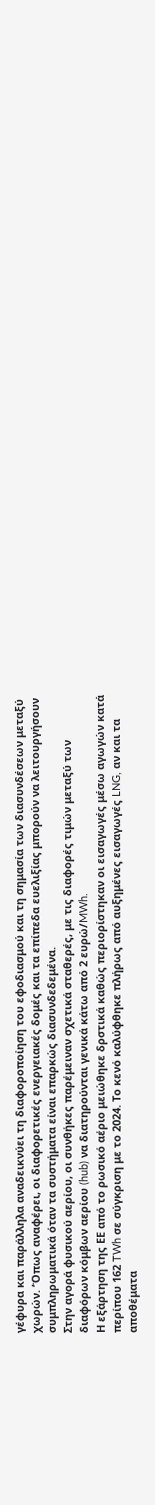γέφυρα και παράλληλα αναδεικνύει τη διαφοροποίηση του εφοδιασμού και τη σημασία των διασυνδέσεων μεταξύ χωρών. ‘Όπως αναφέρει, οι διαφορετικές ενεργειακές δομές και τα επίπεδα ευελιξίας μπορούν να λειτουργήσουν συμπληρωματικά όταν τα συστήματα είναι επαρκώς διασυνδεδεμένα.
Στην αγορά φυσικού αερίου, οι συνθήκες παρέμειναν σχετικά σταθερές, με τις διαφορές τιμών μεταξύ των διαφόρων κόμβων αερίου (hub) να διατηρούνται γενικά κάτω από 2 ευρώ/MWh.
Η εξάρτηση της ΕΕ από το ρωσικό αέριο μειώθηκε δρστικά καθώς περιορίστηκαν οι εισαγωγές μέσω αγωγών κατά περίπου 162 TWh σε σύγκριση με το 2024. Το κενό καλύφθηκε πλήρως από αυξημένες εισαγωγές LNG, αν και τα αποθέματα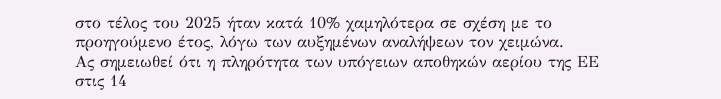στο τέλος του 2025 ήταν κατά 10% χαμηλότερα σε σχέση με το προηγούμενο έτος, λόγω των αυξημένων αναλήψεων τον χειμώνα.
Ας σημειωθεί ότι η πληρότητα των υπόγειων αποθηκών αερίου της ΕΕ στις 14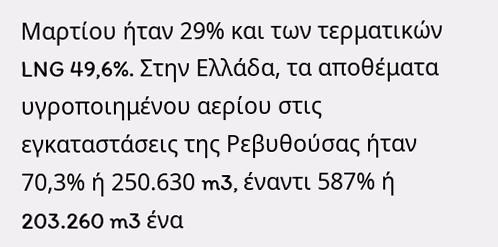Μαρτίου ήταν 29% και των τερματικών LNG 49,6%. Στην Ελλάδα, τα αποθέματα υγροποιημένου αερίου στις εγκαταστάσεις της Ρεβυθούσας ήταν 70,3% ή 250.630 m3, έναντι 587% ή 203.260 m3 ένα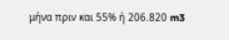μήνα πριν και 55% ή 206.820 m3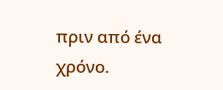πριν από ένα χρόνο.